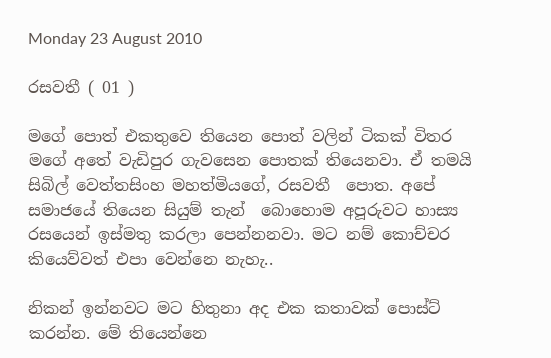Monday 23 August 2010

රසවතී ( 01 )

මගේ පොත් එකතුවෙ තියෙන පොත් වලින් ටිකක් විතර මගේ අතේ වැඩිපුර ගැවසෙන පොතක් තියෙනවා. ඒ තමයි සිබිල් වෙත්තසිංහ මහත්මියගේ, රසවතී  පොත. අපේ සමාජයේ තියෙන සියුම් තැන්  බොහොම අපූරුවට හාස්‍ය රසයෙන් ඉස්මතු කරලා පෙන්නනවා. මට නම් කොච්චර කියෙව්වත් එපා වෙන්නෙ නැහැ..

නිකන් ඉන්නවට මට හිතුනා අද එක කතාවක් පොස්ට් කරන්න. මේ තියෙන්නෙ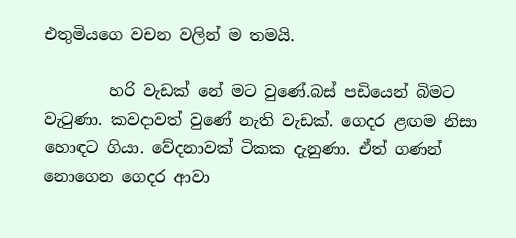එතුමියගෙ වචන වලින් ම තමයි.

        හරි වැඩක් නේ මට වුණේ.බස් පඩියෙන් බිමට වැටුණා. කවදාවත් වුණේ නැති වැඩක්. ගෙදර ළඟම නිසා හොඳට ගියා. වේදනාවක් ටිකක දැනුණා. ඒත් ගණන් නොගෙන ගෙදර ආවා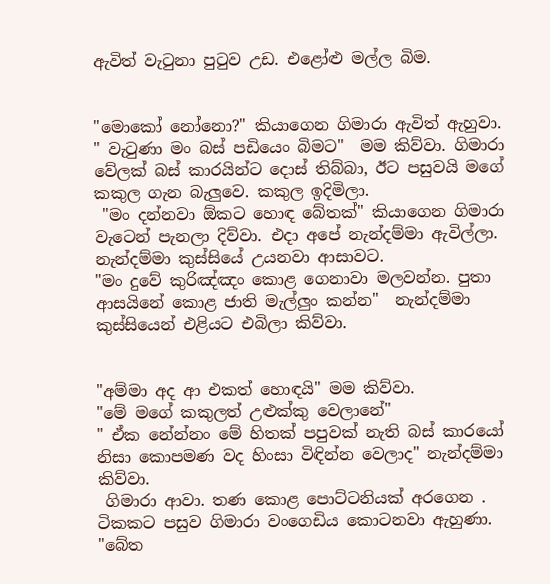ඇවිත් වැටුනා පුටුව උඩ. එළෝළු මල්ල බිම.


"මොකෝ නෝනො?" කියාගෙන ගිමාරා ඇවිත් ඇහුවා.
" වැටුණා මං බස් පඩියෙං බිමට"  මම කිව්වා. ගිමාරා වේලක් බස් කාරයින්ට දොස් තිබ්බා, ඊට පසුවයි මගේ කකුල ගැන බැලුවෙ. කකුල ඉදිමිලා.
 "මං දන්නවා ඕකට හොඳ බේතක්" කියාගෙන ගිමාරා වැටෙන් පැනලා දිව්වා. එදා අපේ නැන්දම්මා ඇවිල්ලා. නැන්දම්මා කුස්සියේ උයනවා ආසාවට.
"මං දුවේ කුරිඤ්ඤං කොළ ගෙනාවා මලවන්න. පුතා ආසයිනේ කොළ ජාති මැල්ලුං කන්න"  නැන්දම්මා කුස්සියෙන් එළියට එබිලා කිව්වා.


"අම්මා අද ආ එකත් හොඳයි" මම කිව්වා.
"මේ මගේ කකුලත් උළුක්කු වෙලානේ"
" ඒක නේන්නං මේ හිතක් පපුවක් නැති බස් කාරයෝ නිසා කොපමණ වද හිංසා විඳින්න වෙලාද" නැන්දම්මා කිව්වා.
 ගිමාරා ආවා. තණ කොළ පොට්ටනියක් අරගෙන . ටිකකට පසුව ගිමාරා වංගෙඩිය කොටනවා ඇහුණා.  "බේත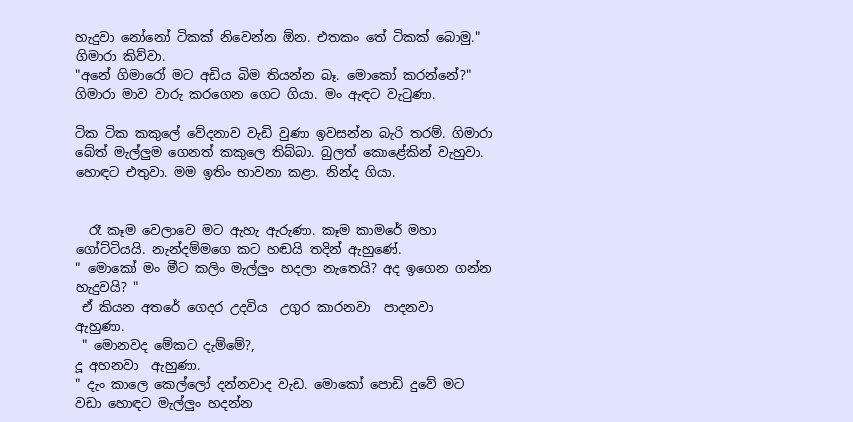හැදුවා නෝනෝ ටිකක් නිවෙන්න ඕන. එතකං තේ ටිකක් බොමු."  ගිමාරා කිව්වා.
"අනේ ගිමාරෝ මට අඩිය බිම තියන්න බෑ. මොකෝ කරන්නේ?"  ගිමාරා මාව වාරු කරගෙන ගෙට ගියා. මං ඇඳට වැටුණා.

ටික ටික කකුලේ වේදනාව වැඩි වුණා ඉවසන්න බැරි තරම්. ගිමාරා බේත් මැල්ලුම ගෙනත් කකුලෙ තිබ්බා. බුලත් කොළේකින් වැහුවා. හොඳට එතුවා. මම ඉතිං භාවනා කළා. නින්ද ගියා.


  රෑ කෑම වෙලාවෙ මට ඇහැ ඇරුණා. කෑම කාමරේ මහා ගෝට්ටියයි. නැන්දම්මගෙ කට හඬයි තදින් ඇහුණේ.
" මොකෝ මං මීට කලිං මැල්ලුං හදලා නැතෙයි? අද ඉගෙන ගන්න හැදුවයි? "
 ඒ කියන අතරේ ගෙදර උදවිය  උගුර කාරනවා  පාදනවා  ඇහුණා.
 " මොනවද මේකට දැම්මේ?,
දූ අහනවා  ඇහුණා.
" දැං කාලෙ කෙල්ලෝ දන්නවාද වැඩ. මොකෝ පොඩි දුවේ මට වඩා හොඳට මැල්ලුං හදන්න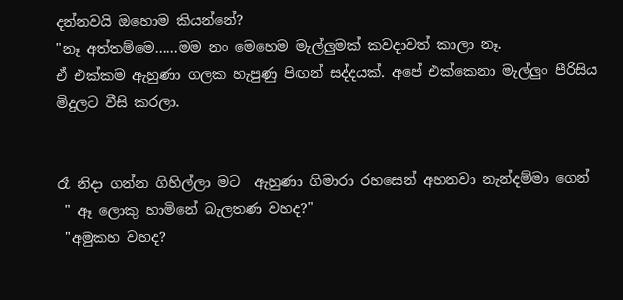දන්නවයි ඔහොම කියන්නේ?
"නෑ අත්තම්මෙ......මම නං මෙහෙම මැල්ලුමක් කවදාවත් කාලා නෑ.
ඒ එක්කම ඇහුණා ගලක හැපුණු පිඟන් සද්දයක්. අපේ එක්කෙනා මැල්ලුං පීරිසිය මිදුලට වීසි කරලා.


රෑ නිදා ගන්න ගිහිල්ලා මට  ඇහුණා ගිමාරා රහසෙන් අහනවා නැන්දම්මා ගෙන්
 " ඈ ලොකු හාමිනේ බැලතණ වහද?"
 "අමුකහ වහද?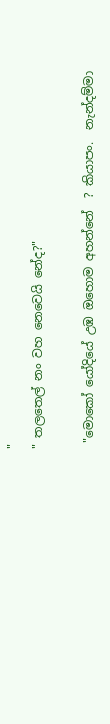"
" තලතෙල් නං වහ නෙවෙයි නේද?"

 "මොකෝ යෝදියේ උඹ ඔහොම අහන්නේ  ? කියාපං.  නැන්දම්මා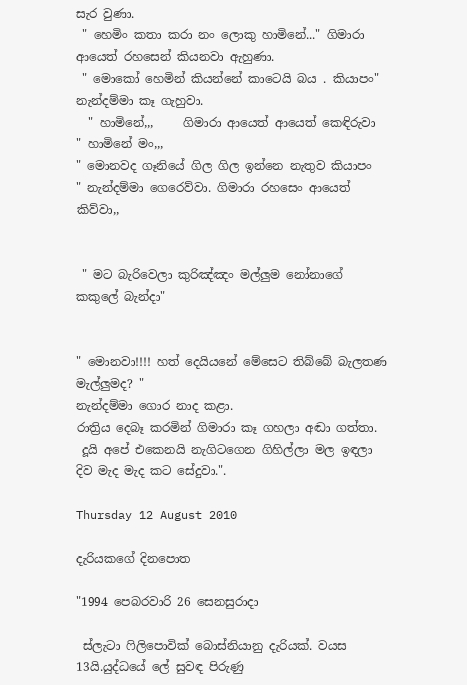සැර වුණා.
 " හෙමිං කතා කරා නං ලොකු හාමිනේ..." ගිමාරා ආයෙත් රහසෙන් කියනවා ඇහුණා.
 " මොකෝ හෙමින් කියන්නේ කාටෙයි බය . කියාපං"    නැන්දම්මා කෑ ගැහුවා.
  " හාමිනේ,,,     ගිමාරා ආයෙත් ආයෙත් කෙඳිරුවා
" හාමිනේ මං,,,
" මොනවද ගෑනියේ ගිල ගිල ඉන්නෙ නැතුව කියාපං  " නැන්දම්මා ගෙරෙව්වා. ගිමාරා රහසෙං ආයෙත් කිව්වා,,


 " මට බැරිවෙලා කුරිඤ්ඤං මල්ලුම නෝනාගේ කකුලේ බැන්දා"


" මොනවා!!!! හත් දෙයියනේ මේසෙට තිබ්බේ බැලතණ මැල්ලුමද? "
නැන්දම්මා ගොර නාද කළා.
රාත්‍රිය දෙබෑ කරමින් ගිමාරා කෑ ගහලා අඬා ගත්තා.
 දූයි අපේ එකෙනයි නැගිටගෙන ගිහිල්ලා මල ඉඳලා දිව මැද මැද කට සේදුවා.".

Thursday 12 August 2010

දැරියකගේ දිනපොත

"1994 පෙබරවාරි 26 සෙනසුරාදා

 ස්ලැටා ෆිලිපොවික් බොස්නියානු දැරියක්. වයස 13යි.යුද්ධයේ ලේ සුවඳ පිරුණු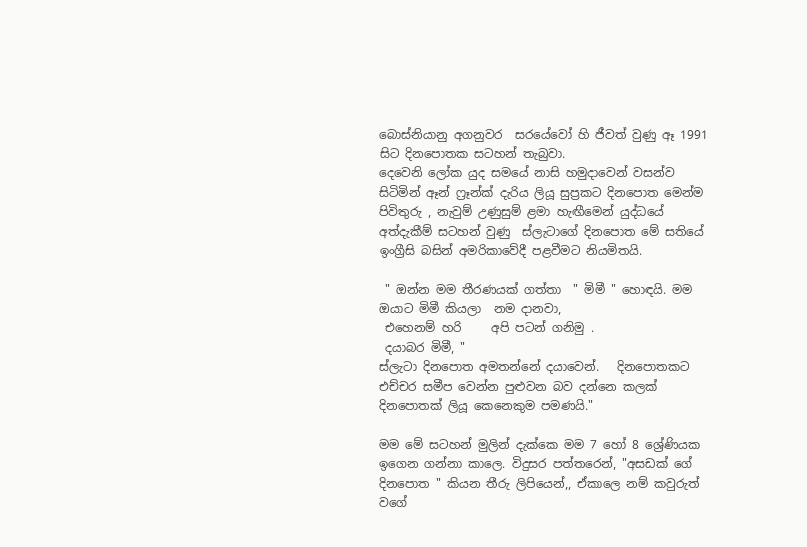බොස්නියානු අගනුවර  සරයේවෝ හි ජීවත් වුණු ඈ 1991 සිට දිනපොතක සටහන් තැබුවා.
දෙවෙනි ලෝක යුද සමයේ නාසි හමුදාවෙන් වසන්ව සිටිමින් ඈන් ෆ්‍රෑන්ක් දැරිය ලියූ සුප්‍රකට දිනපොත මෙන්ම පිවිතුරු , නැවුම් උණුසුම් ළමා හැඟීමෙන් යුද්ධයේ අත්දැකීම් සටහන් වුණු  ස්ලැටාගේ දිනපොත මේ සතියේ ඉංග්‍රීසි බසින් අමරිකාවේදී පළවීමට නියමිතයි.

 " ඔන්න මම තීරණයක් ගත්තා  " මිමී " හොඳයි. මම ඔයාට මිමී කියලා  නම දානවා,
 එහෙනම් හරි     අපි පටන් ගනිමු .
 දයාබර මිමී, "
ස්ලැටා දිනපොත අමතන්නේ දයාවෙන්.   දිනපොතකට එච්චර සමීප වෙන්න පුළුවන බව දන්නෙ කලක් දිනපොතක් ලියූ කෙනෙකුම පමණයි."

මම මේ සටහන් මුලින් දැක්කෙ මම 7 හෝ 8 ශ්‍රේණියක ඉගෙන ගන්නා කාලෙ. විදුසර පත්තරෙන්, "අසඩක් ගේ දිනපොත " කියන තීරු ලිපියෙන්,, ඒකාලෙ නම් කවුරුත් වගේ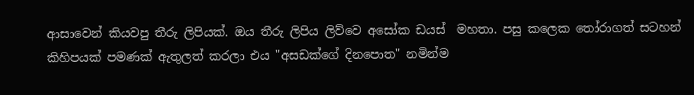ආසාවෙන් කියවපු තීරු ලිපියක්. ඔය තීරු ලිපිය ලිව්වෙ අසෝක ඩයස්  මහතා. පසු කලෙක තෝරාගත් සටහන් කිහිපයක් පමණක් ඇතුලත් කරලා එය "අසඩක්ගේ දිනපොත" නමින්ම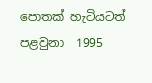පොතක් හැටියටත් පළවුනා  1995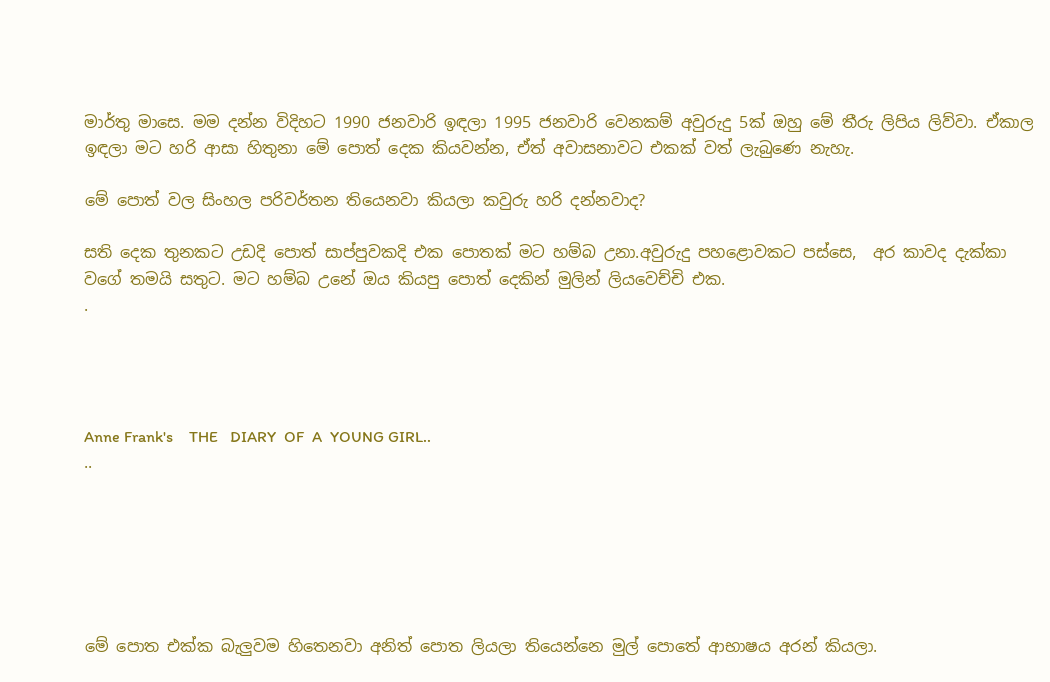මාර්තු මාසෙ. මම දන්න විදිහට 1990 ජනවාරි ඉඳලා 1995 ජනවාරි වෙනකම් අවුරුදු 5ක් ඔහු මේ තීරු ලිපිය ලිව්වා. ඒකාල ඉඳලා මට හරි ආසා හිතුනා මේ පොත් දෙක කියවන්න, ඒත් අවාසනාවට එකක් වත් ලැබුණෙ නැහැ.

මේ පොත් වල සිංහල පරිවර්තන තියෙනවා කියලා කවුරු හරි දන්නවාද?

සති දෙක තුනකට උඩදි පොත් සාප්පුවකදි එක පොතක් මට හම්බ උනා.අවුරුදු පහළොවකට පස්සෙ,  අර කාවද දැක්කා වගේ තමයි සතුට. මට හම්බ උනේ ඔය කියපු පොත් දෙකින් මුලින් ලියවෙච්චි එක.
.




Anne Frank's    THE   DIARY  OF  A  YOUNG GIRL..
..






මේ පොත එක්ක බැලුවම හිතෙනවා අනිත් පොත ලියලා තියෙන්නෙ මුල් පොතේ ආභාෂය අරන් කියලා.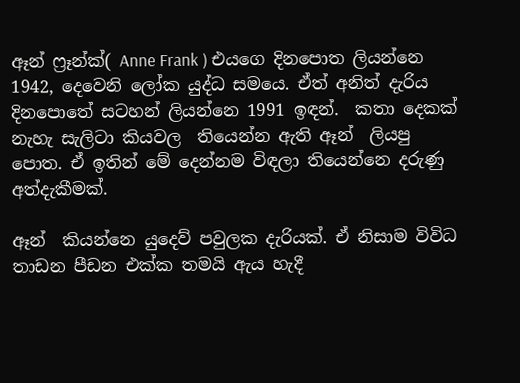ඈන් ෆ්‍රෑන්ක්( Anne Frank ) එයගෙ දිනපොත ලියන්නෙ 1942, දෙවෙනි ලෝක යුද්ධ සමයෙ. ඒත් අනිත් දැරිය දිනපොතේ සටහන් ලියන්නෙ 1991 ඉඳන්.  කතා දෙකක් නැහැ සැලිටා කියවල  තියෙන්න ඇති ඈන්  ලියපු පොත. ඒ ඉතින් මේ දෙන්නම විඳලා තියෙන්නෙ දරුණු අත්දැකීමක්.

ඈන්  කියන්නෙ යුදෙව් පවුලක දැරියක්. ඒ නිසාම විවිධ තාඩන පීඩන එක්ක තමයි ඇය හැදී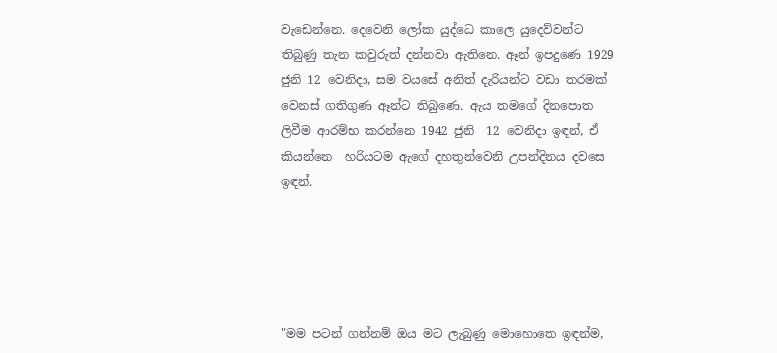වැඩෙන්නෙ. දෙවෙනි ලෝක යුද්ධෙ කාලෙ යුදෙව්වන්ට තිබුණු තැන කවුරුත් දන්නවා ඇතිනෙ. ඈන් ඉපදුණෙ 1929 ජුනි 12 වෙනිදා, සම වයසේ අනිත් දැරියන්ට වඩා තරමක් වෙනස් ගතිගුණ ඈන්ට තිබුණෙ. ඇය තමගේ දිනපොත ලිවීම ආරම්භ කරන්නෙ 1942 ජුනි  12 වෙනිදා ඉඳන්, ඒ කියන්නෙ  හරියටම ඇගේ දහතුන්වෙනි උපන්දිනය දවසෙ ඉඳන්.





"මම පටන් ගන්නම් ඔය මට ලැබුණු මොහොතෙ ඉඳන්ම,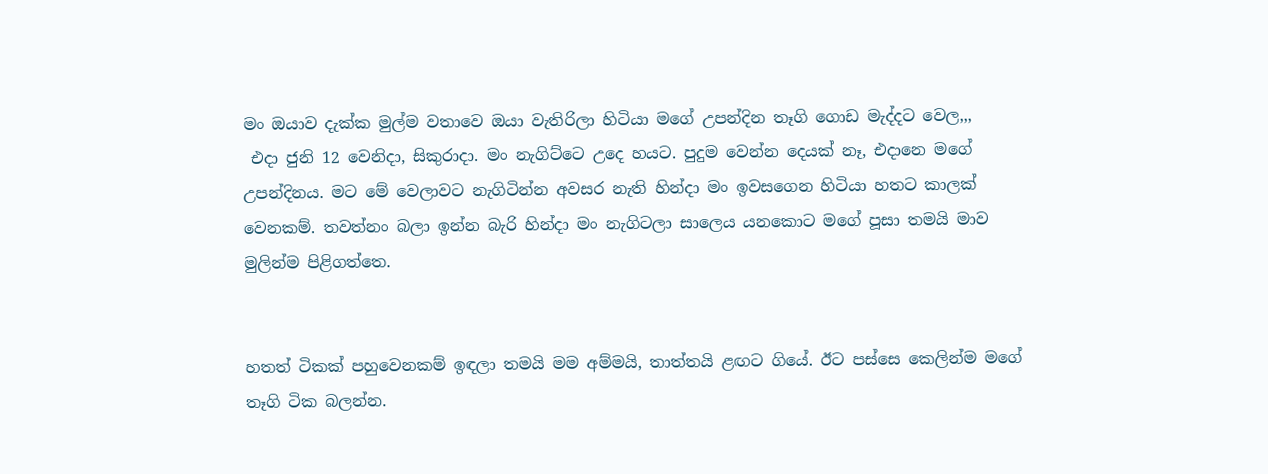මං ඔයාව දැක්ක මුල්ම වතාවෙ ඔයා වැතිරිලා හිටියා මගේ උපන්දින තෑගි ගොඩ මැද්දට වෙල,,,
 එදා ජුනි 12 වෙනිදා, සිකුරාදා. මං නැගිට්ටෙ උදෙ හයට. පුදුම වෙන්න දෙයක් නෑ, එදානෙ මගේ උපන්දිනය. මට මේ වෙලාවට නැගිටින්න අවසර නැති හින්දා මං ඉවසගෙන හිටියා හතට කාලක් වෙනකම්. තවත්නං බලා ඉන්න බැරි හින්දා මං නැගිටලා සාලෙය යනකොට මගේ පූසා තමයි මාව මුලින්ම පිළිගත්තෙ.


හතත් ටිකක් පහුවෙනකම් ඉඳලා තමයි මම අම්මයි, තාත්තයි ළඟට ගියේ. ඊට පස්සෙ කෙලින්ම මගේ තෑගි ටික බලන්න.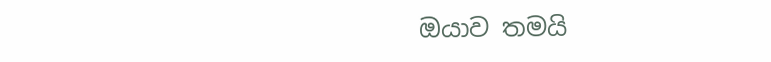ඔයාව තමයි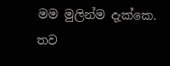මම මුලින්ම දැක්කෙ. තව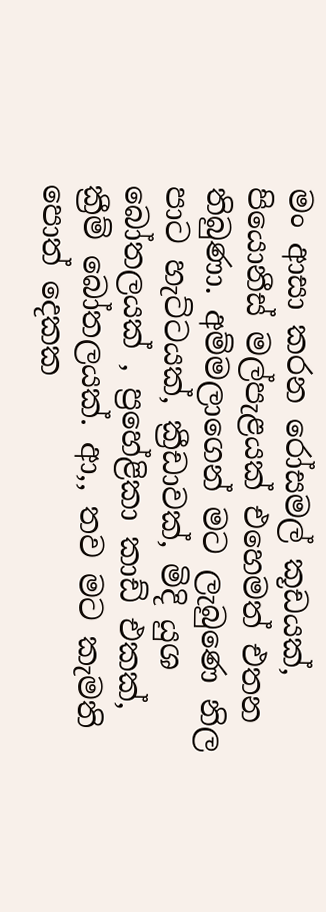මං ආසා කරන රෝසමල් කූඩයක්, පියොනීස් මල්පැළයක් එහෙමත් එතන තිබුණා. අම්මලාගෙන් මට ලැබුණෙ නිල පාට හැට්ටයක්, ක්‍රීඩාවක්, මිදි යුශ බෝතලයක් , ප්‍රහේළිකා කාඩ් එකක්, ක්‍රීම් බෝතලයක්. ආ,, තව මට කැමති පොත් දෙකක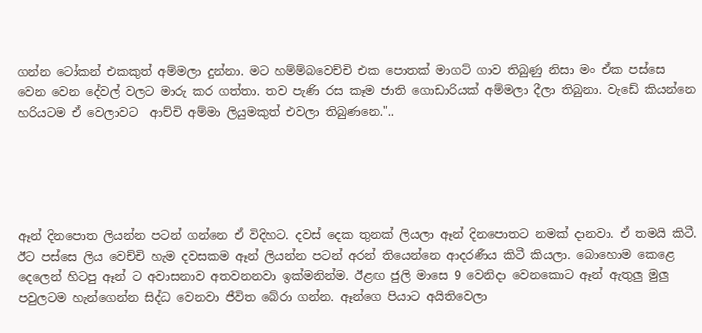ගන්න ටෝකන් එකකුත් අම්මලා දුන්නා. මට හම්ම්බවෙච්චි එක පොතක් මාගට් ගාව තිබුණු නිසා මං ඒක පස්සෙ වෙන වෙන දේවල් වලට මාරු කර ගත්තා. තව පැණි රස කෑම ජාති ගොඩාරියක් අම්මලා දීලා තිබුනා. වැඩේ කියන්නෙ හරියටම ඒ වෙලාවට  ආච්චි අම්මා ලියුමකුත් එවලා තිබුණනෙ."..





ඈන් දිනපොත ලියන්න පටන් ගන්නෙ ඒ විදිහට. දවස් දෙක තුනක් ලියලා ඈන් දිනපොතට නමක් දානවා. ඒ තමයි කිටී. ඊට පස්සෙ ලිය වෙච්චි හැම දවසකම ඈන් ලියන්න පටන් අරන් තියෙන්නෙ ආදරණීය කිටී කියලා. බොහොම කෙළෙ දෙලෙන් හිටපු ඈන් ට අවාසනාව අතවනනවා ඉක්මනින්ම. ඊළඟ ජුලි මාසෙ 9 වෙනිදා වෙනකොට ඈන් ඇතුලු මුලු පවුලටම හැන්ගෙන්න සිද්ධ වෙනවා ජීවිත බේරා ගන්න. ඈන්ගෙ පියාට අයිතිවෙලා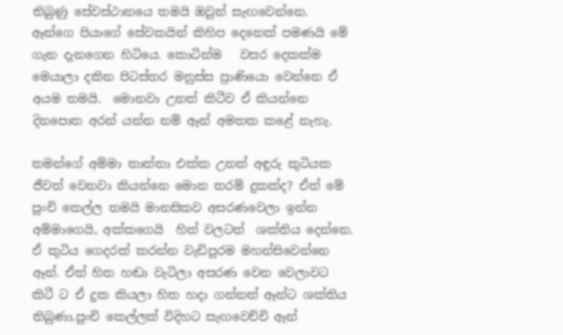තිබුණු සේවස්ථානයෙ තමයි ඔවුන් සැඟවෙන්නෙ.  ඈන්ගෙ පියාගේ සේවකයින් කිහිප දෙනෙක් පමණයි මේ ගැන දැනගෙන හිටියෙ. කොටින්ම   වසර දෙකක්ම මෙයාලා දකින පිටස්තර මනුස්ස ප්‍රාණියො වෙන්නෙ ඒ අයම තමයි.  මොනවා උනත් කිටීව ඒ කියන්නෙ දිනපොත අරන් යන්න නම් ඈන් අමතක කළේ නැහැ.

තමන්ගේ අම්මා තාත්තා එක්ක උනත් අඳුරු කුටියක  ජීවත් වෙනවා කියන්නෙ මොන තරම් දුකක්ද? ඒත් මේ පුංචි කෙල්ල තමයි මානසිකව අසරණවෙලා ඉන්න අම්මාගෙයි, අක්කගෙයි  හිත් වලටත්  ශක්තිය දෙන්නෙ. ඒ කුටිය ගෙදරක් කරන්න වැඩිපුරම මහන්සිවෙන්නෙ ඈන්. ඒත් හිත හඬා වැටිලා අසරණ වෙන වෙලාවට කිටී ට ඒ දුක කියලා හිත හදා ගන්නත් ඈන්ට ශක්තිය තිබුණා.පුංචි කෙල්ලක් විදිහට සැඟවෙච්චි ඈන්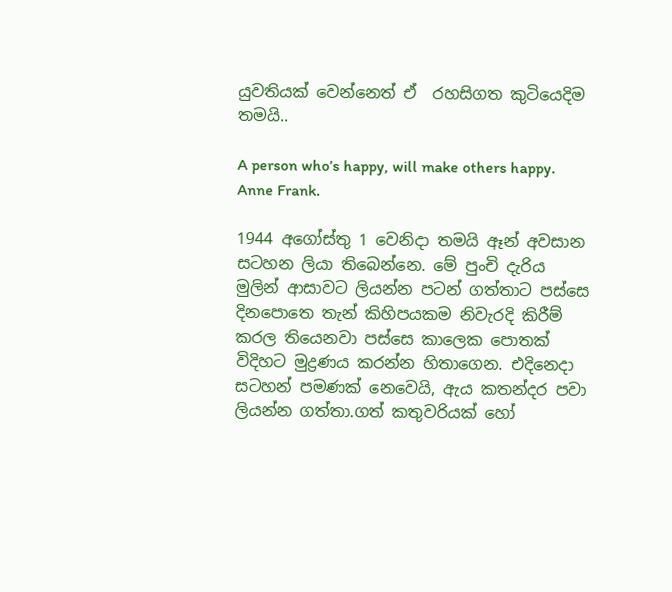යුවතියක් වෙන්නෙත් ඒ  රහසිගත කුටියෙදිම තමයි..

A person who’s happy, will make others happy.
Anne Frank.

1944 අගෝස්තු 1 වෙනිදා තමයි ඈන් අවසාන සටහන ලියා තිබෙන්නෙ. මේ පුංචි දැරිය මුලින් ආසාවට ලියන්න පටන් ගත්තාට පස්සෙ දිනපොතෙ තැන් කිහිපයකම නිවැරදි කිරීම් කරල තියෙනවා පස්සෙ කාලෙක පොතක් විදිහට මුද්‍රණය කරන්න හිතාගෙන. එදිනෙදා සටහන් පමණක් නෙවෙයි, ඇය කතන්දර පවා ලියන්න ගත්තා.ගත් කතුවරියක් හෝ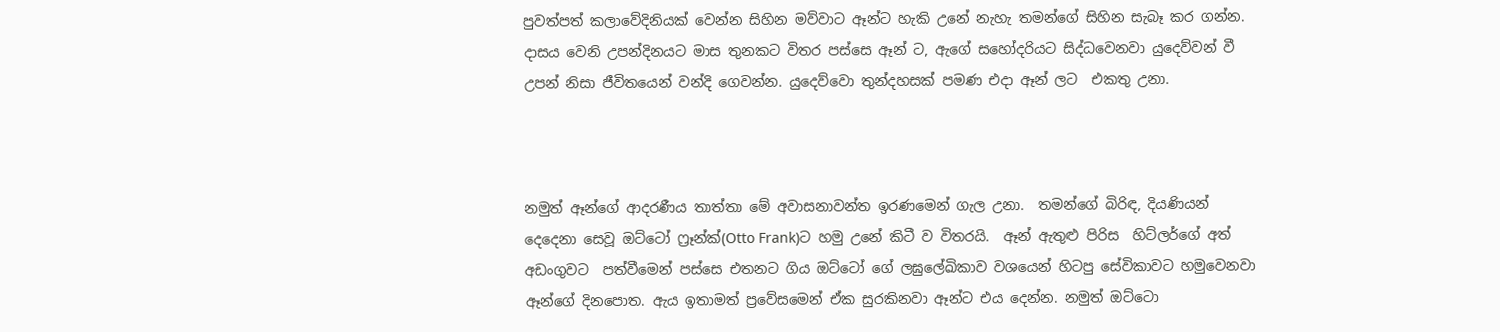පුවත්පත් කලාවේදිනියක් වෙන්න සිහින මව්වාට ඈන්ට හැකි උනේ නැහැ තමන්ගේ සිහින සැබෑ කර ගන්න. දාසය වෙනි උපන්දිනයට මාස තුනකට විතර පස්සෙ ඈන් ට, ඇගේ සහෝදරියට සිද්ධවෙනවා යුදෙව්වන් වී උපන් නිසා ජීවිතයෙන් වන්දි ගෙවන්න. යුදෙව්වො තුන්දහසක් පමණ එදා ඈන් ලට  එකතු උනා.



නමුත් ඈන්ගේ ආදරණීය තාත්තා මේ අවාසනාවන්ත ඉරණමෙන් ගැල උනා.  තමන්ගේ බිරිඳ, දියණියන් දෙදෙනා සෙවූ ඔට්ටෝ ෆ්‍රෑන්ක්(Otto Frank)ට හමු උනේ කිටී ව විතරයි.  ඈන් ඇතුළු පිරිස  හිට්ලර්ගේ අත් අඩංගුවට  පත්වීමෙන් පස්සෙ එතනට ගිය ඔට්ටෝ ගේ ලඝුලේඛිකාව වශයෙන් හිටපු සේවිකාවට හමුවෙනවා ඈන්ගේ දිනපොත. ඇය ඉතාමත් ප්‍රවේසමෙන් ඒක සුරකිනවා ඈන්ට එය දෙන්න. නමුත් ඔට්ටො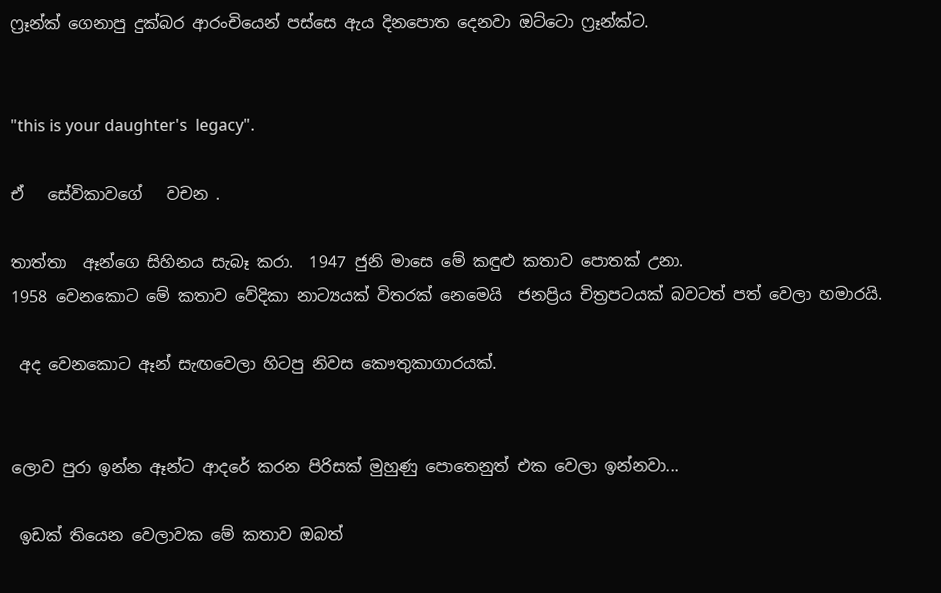ෆ්‍රෑන්ක් ගෙනාපු දුක්බර ආරංචියෙන් පස්සෙ ඇය දිනපොත දෙනවා ඔට්ටො ෆ්‍රෑන්ක්ට.


"this is your daughter's  legacy".

ඒ   සේවිකාවගේ   වචන .

තාත්තා  ඈන්ගෙ සිහිනය සැබෑ කරා.  1947 ජුනි මාසෙ මේ කඳුළු කතාව පොතක් උනා.
1958 වෙනකොට මේ කතාව වේදිකා නාට්‍යයක් විතරක් නෙමෙයි  ජනප්‍රිය චිත්‍රපටයක් බවටත් පත් වෙලා හමාරයි.

 අද වෙනකොට ඈන් සැඟවෙලා හිටපු නිවස කෞතුකාගාරයක්.


ලොව පුරා ඉන්න ඈන්ට ආදරේ කරන පිරිසක් මුහුණු පොතෙනුත් එක වෙලා ඉන්නවා...

 ඉඩක් තියෙන වෙලාවක මේ කතාව ඔබත්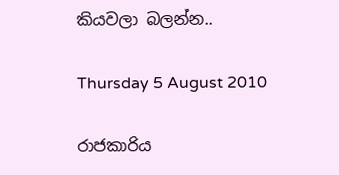කියවලා බලන්න..

Thursday 5 August 2010

රාජකාරිය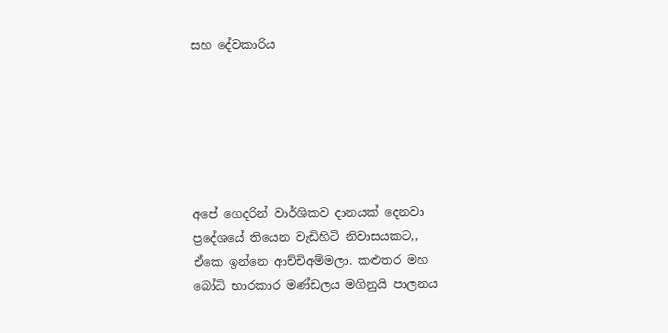සහ දේවකාරිය






අපේ ගෙදරින් වාර්ශිකව දානයක් දෙනවා ප්‍රදේශයේ තියෙන වැඩිහිටි නිවාසයකට,,
ඒකෙ ඉන්නෙ ආච්චිඅම්මලා. කළුතර මහ බෝධි භාරකාර මණ්ඩලය මගිනුයි පාලනය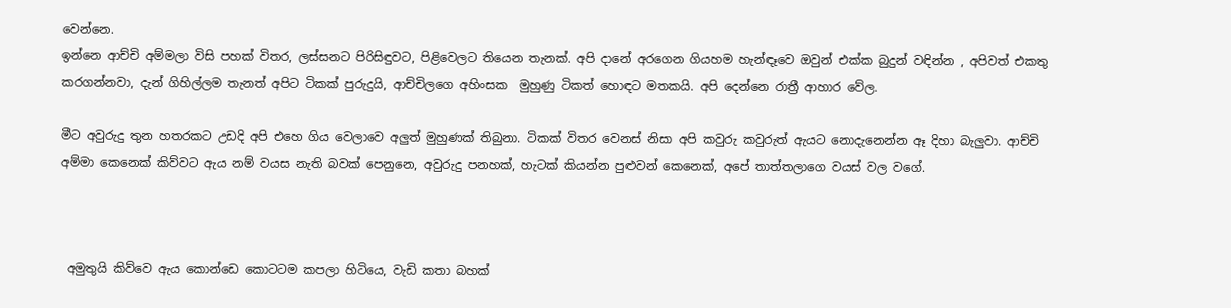වෙන්නෙ.
ඉන්නෙ ආච්චි අම්මලා විසි පහක් විතර, ලස්සනට පිරිසිඳුවට, පිළිවෙලට තියෙන තැනක්. අපි දානේ අරගෙන ගියහම හැන්ඳෑවෙ ඔවුන් එක්ක බුදුන් වඳින්න , අපිවත් එකතු කරගන්නවා, දැන් ගිහිල්ලම තැනත් අපිට ටිකක් පුරුදුයි, ආච්චිලගෙ අහිංසක  මුහුණු ටිකත් හොඳට මතකයි. අපි දෙන්නෙ රාත්‍රී ආහාර වේල.

මීට අවුරුදු තුන හතරකට උඩදි අපි එහෙ ගිය වෙලාවෙ අලුත් මුහුණක් තිබුනා. ටිකක් විතර වෙනස් නිසා අපි කවුරු කවුරුත් ඇයට නොදැනෙන්න ඈ දිහා බැලුවා. ආච්චි අම්මා කෙනෙක් කිව්වට ඇය නම් වයස නැති බවක් පෙනුනෙ, අවුරුදු පනහක්, හැටක් කියන්න පුළුවන් කෙනෙක්, අපේ තාත්තලාගෙ වයස් වල වගේ.



 අමුතුයි කිව්වෙ ඇය කොන්ඩෙ කොටටම කපලා හිටියෙ, වැඩි කතා බහක්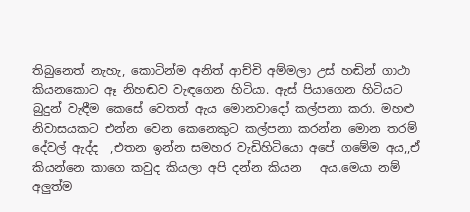තිබුනෙත් නැහැ, කොටින්ම අනිත් ආච්චි අම්මලා උස් හඬින් ගාථා කියනකොට ඈ නිහඬව වැඳගෙන හිටියා. ඇස් පියාගෙන හිටියට බුදුන් වැඳීම කෙසේ වෙතත් ඇය මොනවාදෝ කල්පනා කරා. මහළු නිවාසයකට එන්න වෙන කෙනෙකුට කල්පනා කරන්න මොන තරම්  දේවල් ඇද්ද  ,එතන ඉන්න සමහර වැඩිහිටියො අපේ ගමේම අය,,ඒ කියන්නෙ කාගෙ කවුද කියලා අපි දන්න කියන   අය.මෙයා නම් අලුත්ම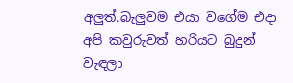අලුත්.බැලුවම එයා වගේම එදා අපි කවුරුවත් හරියට බුදුන් වැඳලා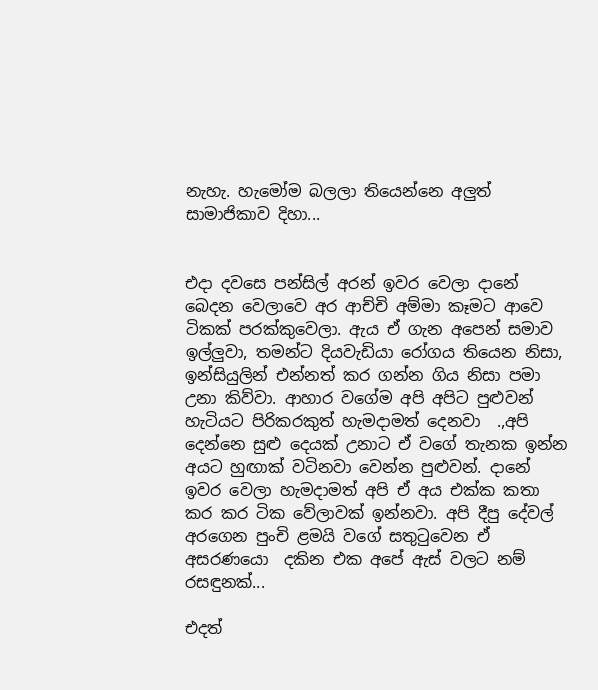නැහැ. හැමෝම බලලා තියෙන්නෙ අලුත් සාමාජිකාව දිහා...


එදා දවසෙ පන්සිල් අරන් ඉවර වෙලා දානේ බෙදන වෙලාවෙ අර ආච්චි අම්මා කෑමට ආවෙ ටිකක් පරක්කුවෙලා. ඇය ඒ ගැන අපෙන් සමාව ඉල්ලුවා, තමන්ට දියවැඩියා රෝගය තියෙන නිසා, ඉන්සියුලින් එන්නත් කර ගන්න ගිය නිසා පමා උනා කිව්වා. ආහාර වගේම අපි අපිට පුළුවන් හැටියට පිරිකරකුත් හැමදාමත් දෙනවා  .,අපි දෙන්නෙ සුළු දෙයක් උනාට ඒ වගේ තැනක ඉන්න අයට හුඟාක් වටිනවා වෙන්න පුළුවන්. දානේ ඉවර වෙලා හැමදාමත් අපි ඒ අය එක්ක කතා කර කර ටික වේලාවක් ඉන්නවා. අපි දීපු දේවල් අරගෙන පුංචි ළමයි වගේ සතුටුවෙන ඒ  අසරණයො  දකින එක අපේ ඇස් වලට නම් රසඳුනක්...

එදත්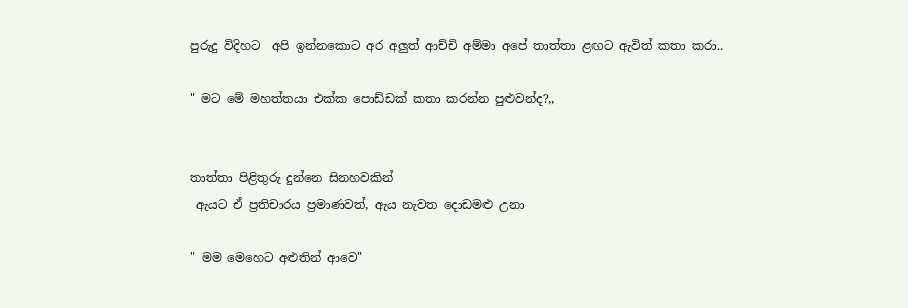පුරුදු විදිහට  අපි ඉන්නකොට අර අලුත් ආච්චි අම්මා අපේ තාත්තා ළඟට ඇවිත් කතා කරා..

" මට මේ මහත්තයා එක්ක පොඩ්ඩක් කතා කරන්න පුළුවන්ද?,,


තාත්තා පිළිතුරු දුන්නෙ සිනහවකින්
 ඇයට ඒ ප්‍රතිචාරය ප්‍රමාණවත්, ඇය නැවත දොඩමළු උනා

" මම මෙහෙට අළුතින් ආවෙ"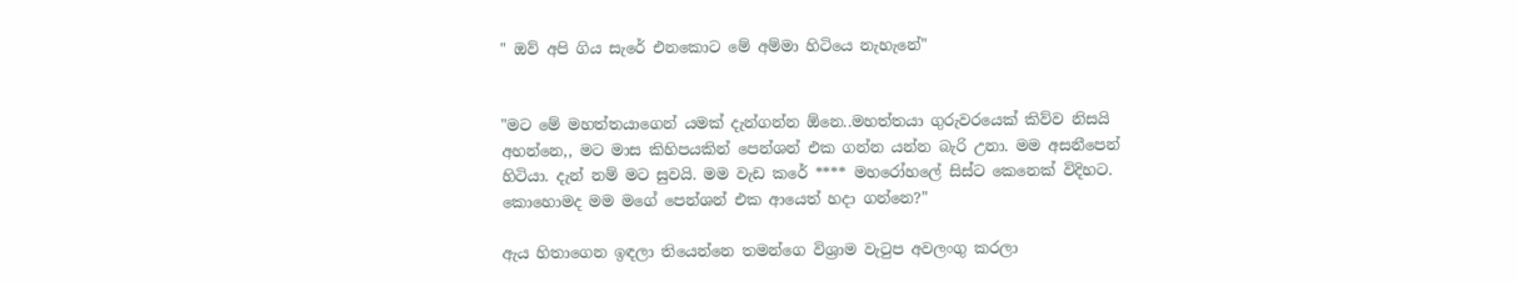" ඔව් අපි ගිය සැරේ එනකොට මේ අම්මා හිටියෙ නැහැනේ"


"මට මේ මහත්තයාගෙන් යමක් දැන්ගන්න ඕනෙ..මහත්තයා ගුරුවරයෙක් කිව්ව නිසයි අහන්නෙ,, මට මාස කිහිපයකින් පෙන්ශන් එක ගන්න යන්න බැරි උනා. මම අසනීපෙන් හිටියා. දැන් නම් මට සුවයි. මම වැඩ කරේ **** මහරෝහලේ සිස්ට කෙනෙක් විදිහට. කොහොමද මම මගේ පෙන්ශන් එක ආයෙත් හදා ගන්නෙ?"

ඇය හිතාගෙන ඉඳලා තියෙන්නෙ තමන්ගෙ විශ්‍රාම වැටුප අවලංගු කරලා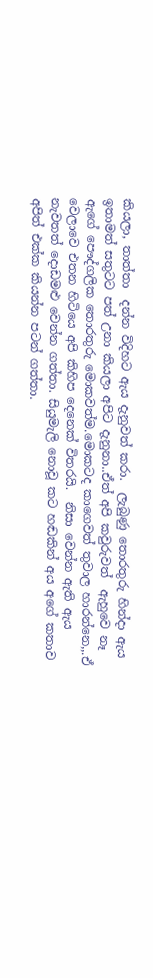කියලා, තාත්තා  දන්න විදිහට ඇය දැනුවත් කරා.  ලැබුණු තොරතුරු හින්දා ඇය ඉතාමත් සතුටට පත් උනා කියලා අපිට දැනුනා..ඒත් අපි කවුරුවත්  ඇහුවෙ නෑ ඇගේ පෞද්ගලික තොරතුරු මොකවත්ම.මොකටද කාගෙවත් තුවාල හාරන්නෙ,,.ඒ වෙලාවෙ එතන හිටියෙ අපි කිහිප දෙනෙක් විතරයි.  නිසා වෙන්න ඇති ඇය  නැවතත් දොඩමළු වෙන්න ගත්තා. සියුමැලි නොවූ කට හඬකින් අය අගේ කතාව අපිත් එක්ක කියන්න පටන් ගත්තා.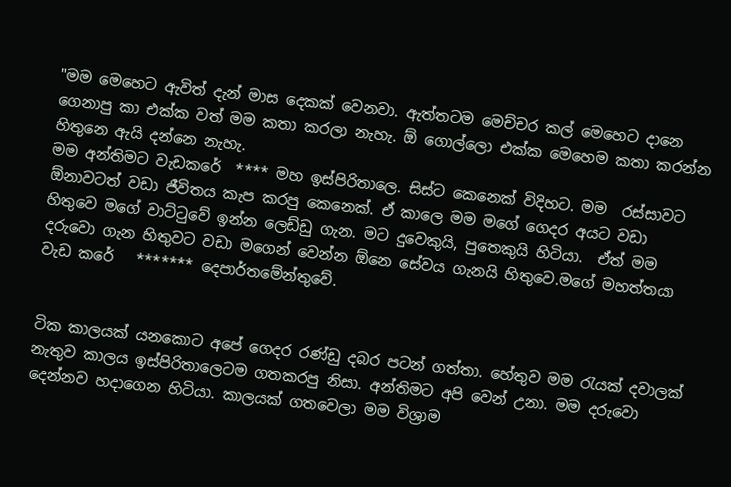"මම මෙහෙට ඇවිත් දැන් මාස දෙකක් වෙනවා. ඇත්තටම මෙච්චර කල් මෙහෙට දානෙ ගෙනාපු කා එක්ක වත් මම කතා කරලා නැහැ. ඕ ගොල්ලො එක්ක මෙහෙම කතා කරන්න හිතුනෙ ඇයි දන්නෙ නැහැ.
මම අන්තිමට වැඩකරේ  **** මහ ඉස්පිරිතාලෙ. සිස්ට කෙනෙක් විදිහට. මම  රස්සාවට ඕනාවටත් වඩා ජීවිතය කැප කරපු කෙනෙක්. ඒ කාලෙ මම මගේ ගෙදර අයට වඩා හිතුවෙ මගේ වාට්ටුවේ ඉන්න ලෙඩ්ඩු ගැන. මට දුවෙකුයි, පුතෙකුයි හිටියා.  ඒත් මම දරුවො ගැන හිතුවට වඩා මගෙන් වෙන්න ඕනෙ සේවය ගැනයි හිතුවෙ.මගේ මහත්තයා වැඩ කරේ   ******* දෙපාර්තමේන්තුවේ.


ටික කාලයක් යනකොට අපේ ගෙදර රණ්ඩු දබර පටන් ගත්තා. හේතුව මම රැයක් දවාලක් නැතුව කාලය ඉස්පිරිතාලෙටම ගතකරපු නිසා. අන්තිමට අපි වෙන් උනා. මම දරුවො දෙන්නව හදාගෙන හිටියා. කාලයක් ගතවෙලා මම විශ්‍රාම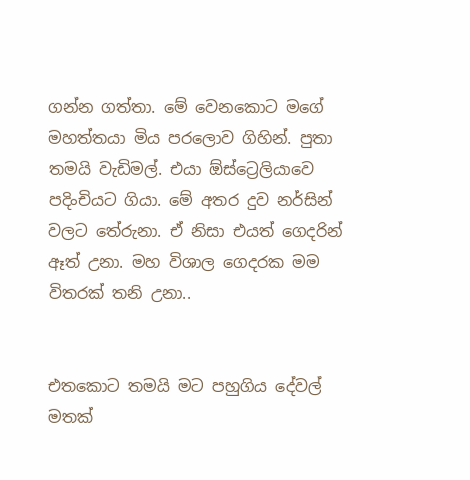ගන්න ගත්තා. මේ වෙනකොට මගේ මහත්තයා මිය පරලොව ගිහින්. පුතා තමයි වැඩිමල්. එයා ඕස්ට්‍රෙලියාවෙ පදිංචියට ගියා. මේ අතර දුව නර්සින් වලට තේරුනා. ඒ නිසා එයත් ගෙදරින් ඈත් උනා. මහ විශාල ගෙදරක මම විතරක් තනි උනා..


එතකොට තමයි මට පහුගිය දේවල් මතක්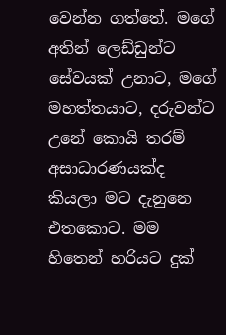වෙන්න ගත්තේ. මගේ අතින් ලෙඩ්ඩුන්ට සේවයක් උනාට, මගේ මහත්තයාට, දරුවන්ට උනේ කොයි තරම් අසාධාරණයක්ද කියලා මට දැනුනෙ එතකොට. මම හිතෙන් හරියට දුක්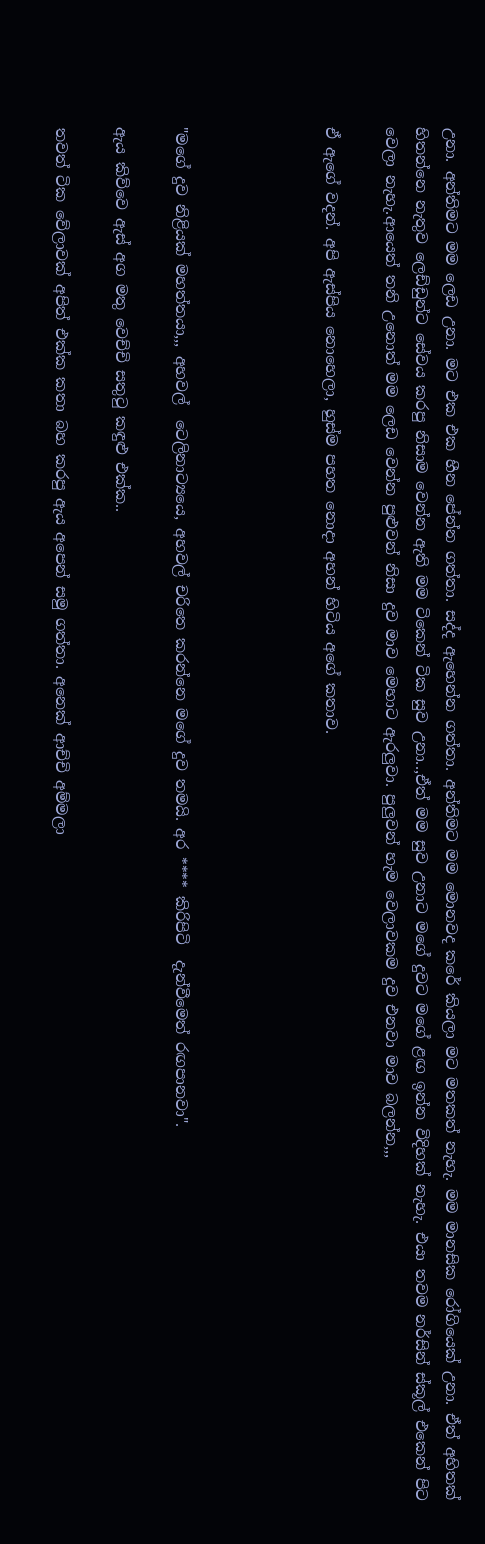උනා. අන්තිමට මම ලෙඩ උනා. මට එක එක හීන පේන්න ගත්තා. සද්ද ඇහෙන්න ගත්තා. අන්තිමට මම මොනවද කරේ කියලා මට මතකත් නැහැ. මම මානසික රෝගියෙක් උනා. ඒත් අහිතක් හිතන්නෙ නැතුව ලෙඩ්ඩුන්ට සේවය කරපු නිසාම වෙන්න ඇති මම ටිකෙන් ටික සුව උනා..,ඒත් මම සුව උනාට මගේ දුවට මගේ ළඟ ඉන්න විදිහක් නැහැ. එයා තවම නර්සින් ස්කූල් එකෙන් පිට වෙලා නැහැ.ආයෙත් තනි උනොත් මම ලෙඩ වෙන්න පුළුවන් නිසා දුව මාව මෙහාට ඇරලුවා. පුලුවන් හැම වෙලාවකම දුව එනවා මාව බලන්න,,,

ඒ ඇගේ වදන්. අපි ඇස්පිය නොහෙලා, හුස්ම පහත නොදා අහන් හිටිය අගේ කතාව.




"මගේ දුව නිළියක් මහත්තයා,,, අහවල්  ටෙලිනාට්‍යයෙ, අහවල් චරිතෙ කරන්නෙ මගේ දුව තමයි. අර **** කිරිපිටි  දැන්වීමෙත් රඟපානවා".

ඇය කිව්වෙ ඇස් අග මතු වෙච්චි සතුටු කඳුළු එක්ක..

තවත් ටික වේලාවක් අපිත් එක්ක කතා බහ කරපු ඇය අපෙන් සමු ගත්තා. අනෙක් ආච්චි අම්මලා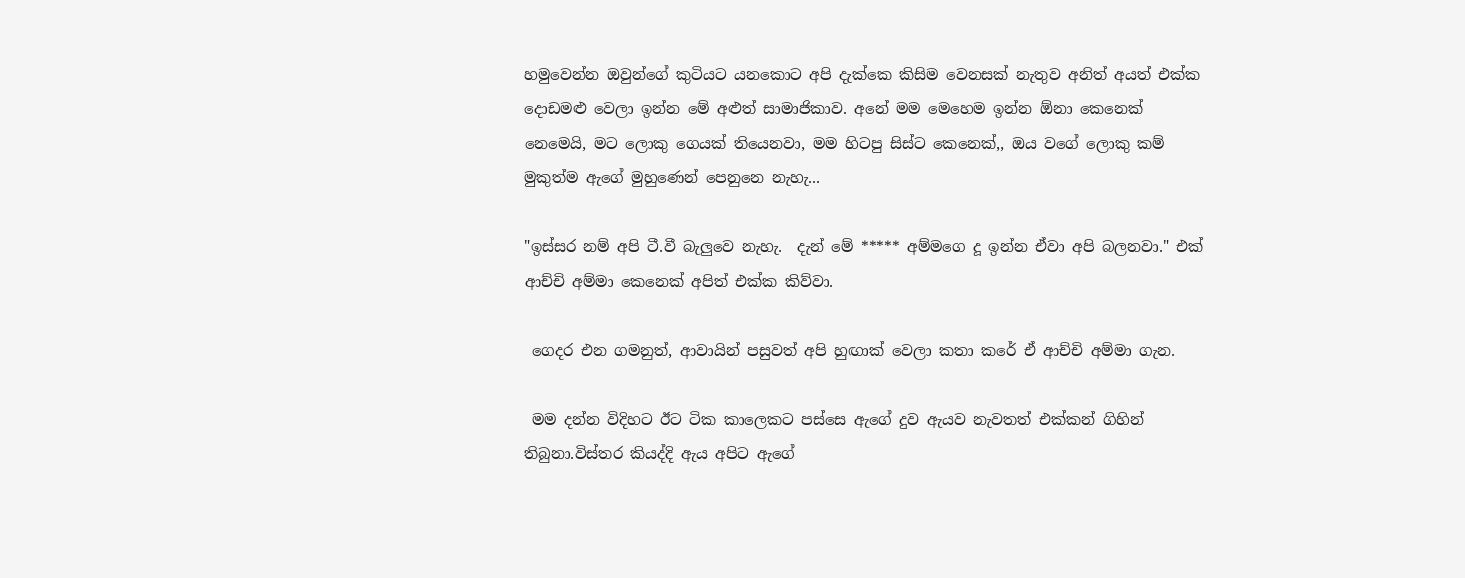හමුවෙන්න ඔවුන්ගේ කුටියට යනකොට අපි දැක්කෙ කිසිම වෙනසක් නැතුව අනිත් අයත් එක්ක දොඩමළු වෙලා ඉන්න මේ අළුත් සාමාජිකාව. අනේ මම මෙහෙම ඉන්න ඕනා කෙනෙක් නෙමෙයි, මට ලොකු ගෙයක් තියෙනවා, මම හිටපු සිස්ට කෙනෙක්,, ඔය වගේ ලොකු කම් මුකුත්ම ඇගේ මුහුණෙන් පෙනුනෙ නැහැ...

"ඉස්සර නම් අපි ටී.වී බැලුවෙ නැහැ.  දැන් මේ ***** අම්මගෙ දූ ඉන්න ඒවා අපි බලනවා." එක් ආච්චි අම්මා කෙනෙක් අපිත් එක්ක කිව්වා.

 ගෙදර එන ගමනුත්, ආවායින් පසුවත් අපි හුඟාක් වෙලා කතා කරේ ඒ ආච්චි අම්මා ගැන.

 මම දන්න විදිහට ඊට ටික කාලෙකට පස්සෙ ඇගේ දුව ඇයව නැවතත් එක්කන් ගිහින් තිබුනා.විස්තර කියද්දි ඇය අපිට ඇගේ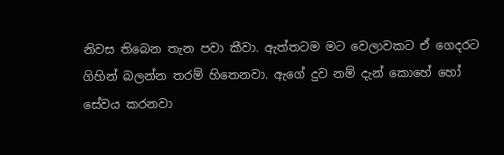නිවස තිබෙන තැන පවා කීවා. ඇත්තටම මට වෙලාවකට ඒ ගෙදරට ගිහින් බලන්න තරම් හිතෙනවා. ඇගේ දුව නම් දැන් කොහේ හෝ සේවය කරනවා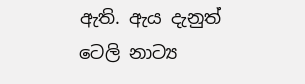ඇති. ඇය දැනුත්  ටෙලි නාට්‍ය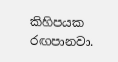කිහිපයක රඟපානවා.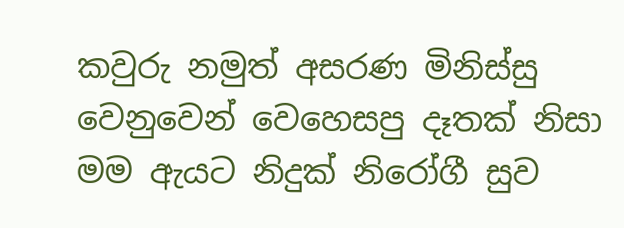කවුරු නමුත් අසරණ මිනිස්සු වෙනුවෙන් වෙහෙසපු දෑතක් නිසා මම ඇයට නිදුක් නිරෝගී සුව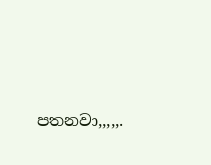පතනවා,,,,,.